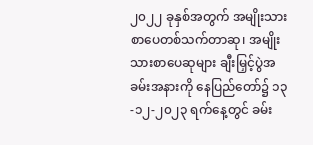၂၀၂၂ ခုနှစ်အတွက် အမျိုးသားစာပေတစ်သက်တာဆု၊ အမျိုးသားစာပေဆုများ ချီးမြှင့်ပွဲအခမ်းအနားကို နေပြည်တော်၌ ၁၃-၁၂-၂၀၂၃ ရက်နေ့တွင် ခမ်း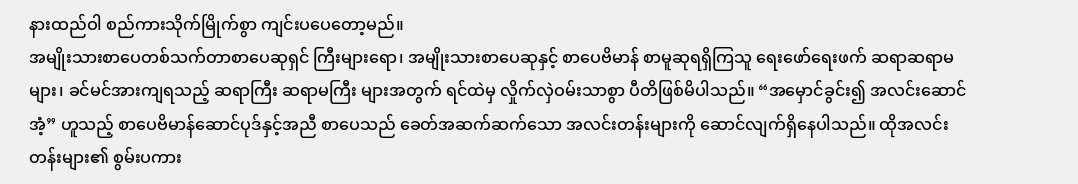နားထည်ဝါ စည်ကားသိုက်မြိုက်စွာ ကျင်းပပေတော့မည်။
အမျိုးသားစာပေတစ်သက်တာစာပေဆုရှင် ကြီးများရော၊ အမျိုးသားစာပေဆုနှင့် စာပေဗိမာန် စာမူဆုရရှိကြသူ ရေးဖော်ရေးဖက် ဆရာဆရာမ များ၊ ခင်မင်အားကျရသည့် ဆရာကြီး ဆရာမကြီး များအတွက် ရင်ထဲမှ လှိုက်လှဲဝမ်းသာစွာ ပီတိဖြစ်မိပါသည်။ “အမှောင်ခွင်း၍ အလင်းဆောင်အံ့” ဟူသည့် စာပေဗိမာန်ဆောင်ပုဒ်နှင့်အညီ စာပေသည် ခေတ်အဆက်ဆက်သော အလင်းတန်းများကို ဆောင်လျက်ရှိနေပါသည်။ ထိုအလင်းတန်းများ၏ စွမ်းပကား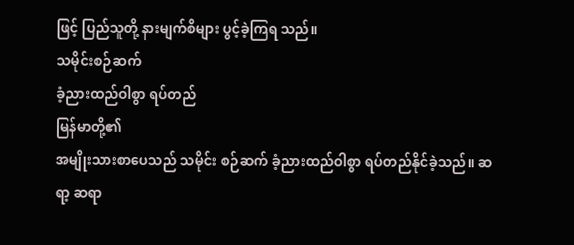ဖြင့် ပြည်သူတို့ နားမျက်စိများ ပွင့်ခဲ့ကြရ သည်။
သမိုင်းစဉ်ဆက်
ခံ့ညားထည်ဝါစွာ ရပ်တည်
မြန်မာတို့၏
အမျိုးသားစာပေသည် သမိုင်း စဉ်ဆက် ခံ့ညားထည်ဝါစွာ ရပ်တည်နိုင်ခဲ့သည်။ ဆရာ့ ဆရာ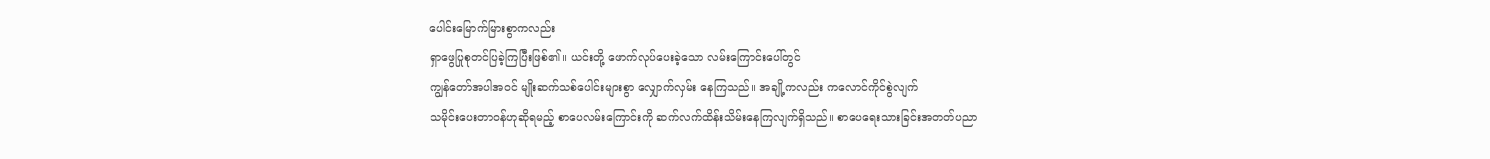ပေါင်းမြောက်မြားစွာကလည်း
ရှာဖွေပြုစုတင်ပြခဲ့ကြပြီးဖြစ်၏။ ယင်းတို့ ဖောက်လုပ်ပေးခဲ့သော လမ်းကြောင်းပေါ်တွင်
ကျွန်တော်အပါအဝင် မျိုးဆက်သစ်ပေါင်းများစွာ လျှောက်လှမ်း နေကြသည်။ အချို့ကလည်း ကလောင်ကိုင်စွဲလျက်
သမိုင်းပေးတာဝန်ဟုဆိုရမည့် စာပေလမ်းကြောင်းကို ဆက်လက်ထိန်းသိမ်းနေကြလျက်ရှိသည်။ စာပေရေးသားခြင်းအတတ်ပညာ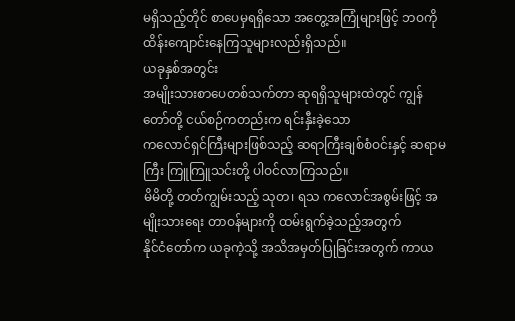မရှိသည့်တိုင် စာပေမှရရှိသော အတွေ့အကြုံများဖြင့် ဘဝကို ထိန်းကျောင်းနေကြသူများလည်းရှိသည်။
ယခုနှစ်အတွင်း
အမျိုးသားစာပေတစ်သက်တာ ဆုရရှိသူများထဲတွင် ကျွန်တော်တို့ ငယ်စဉ်ကတည်းက ရင်းနှီးခဲ့သော
ကလောင်ရှင်ကြီးများဖြစ်သည့် ဆရာကြီးချစ်စံဝင်းနှင့် ဆရာမကြီး ကြူကြူသင်းတို့ ပါဝင်လာကြသည်။
မိမိတို့ တတ်ကျွမ်းသည့် သုတ၊ ရသ ကလောင်အစွမ်းဖြင့် အမျိုးသားရေး တာဝန်များကို ထမ်းရွက်ခဲ့သည့်အတွက်
နိုင်ငံတော်က ယခုကဲ့သို့ အသိအမှတ်ပြုခြင်းအတွက် ကာယ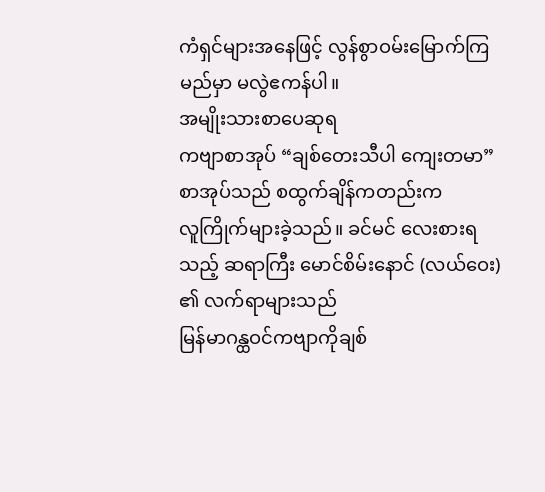ကံရှင်များအနေဖြင့် လွန်စွာဝမ်းမြောက်ကြ
မည်မှာ မလွဲဧကန်ပါ။
အမျိုးသားစာပေဆုရ
ကဗျာစာအုပ် “ချစ်တေးသီပါ ကျေးတမာ” စာအုပ်သည် စထွက်ချိန်ကတည်းက
လူကြိုက်များခဲ့သည်။ ခင်မင် လေးစားရသည့် ဆရာကြီး မောင်စိမ်းနောင် (လယ်ဝေး) ၏ လက်ရာများသည်
မြန်မာဂန္ထဝင်ကဗျာကိုချစ်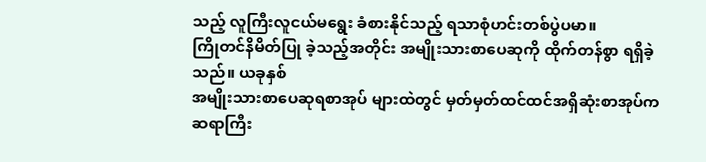သည့် လူကြီးလူငယ်မရွေး ခံစားနိုင်သည့် ရသာစုံဟင်းတစ်ပွဲပမာ။
ကြိုတင်နိမိတ်ပြု ခဲ့သည့်အတိုင်း အမျိုးသားစာပေဆုကို ထိုက်တန်စွာ ရရှိခဲ့သည်။ ယခုနှစ်
အမျိုးသားစာပေဆုရစာအုပ် များထဲတွင် မှတ်မှတ်ထင်ထင်အရှိဆုံးစာအုပ်က ဆရာကြီး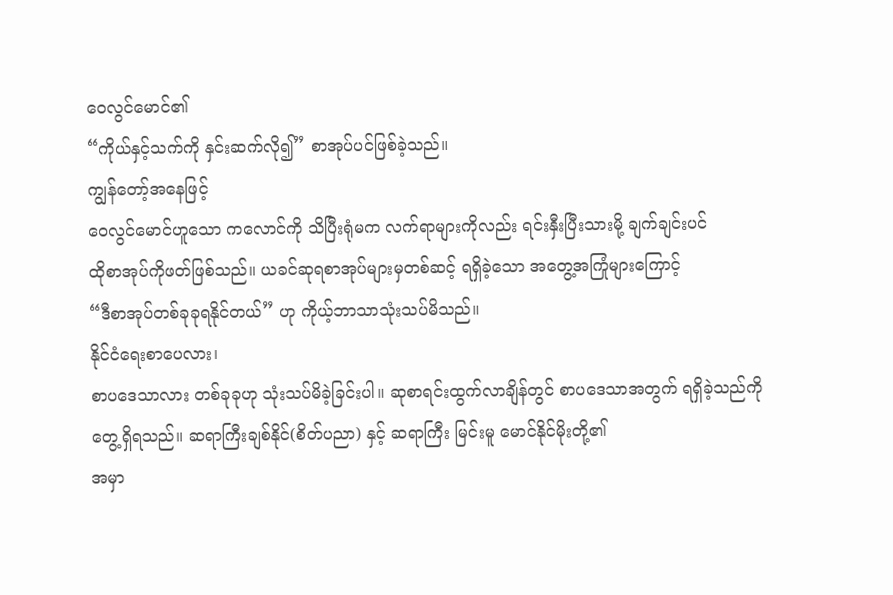ဝေလွင်မောင်၏
“ကိုယ်နှင့်သက်ကို နှင်းဆက်လို၍” စာအုပ်ပင်ဖြစ်ခဲ့သည်။
ကျွန်တော့်အနေဖြင့်
ဝေလွင်မောင်ဟူသော ကလောင်ကို သိပြီးရုံမက လက်ရာများကိုလည်း ရင်းနှီးပြီးသားမို့ ချက်ချင်းပင်
ထိုစာအုပ်ကိုဖတ်ဖြစ်သည်။ ယခင်ဆုရစာအုပ်များမှတစ်ဆင့် ရရှိခဲ့သော အတွေ့အကြုံများကြောင့်
“ဒီစာအုပ်တစ်ခုခုရနိုင်တယ်” ဟု ကိုယ့်ဘာသာသုံးသပ်မိသည်။
နိုင်ငံရေးစာပေလား၊
စာပဒေသာလား တစ်ခုခုဟု သုံးသပ်မိခဲ့ခြင်းပါ။ ဆုစာရင်းထွက်လာချိန်တွင် စာပဒေသာအတွက် ရရှိခဲ့သည်ကို
တွေ့ရှိရသည်။ ဆရာကြီးချစ်နိုင်(စိတ်ပညာ) နှင့် ဆရာကြီး မြင်းမူ မောင်နိုင်မိုးတို့၏
အမှာ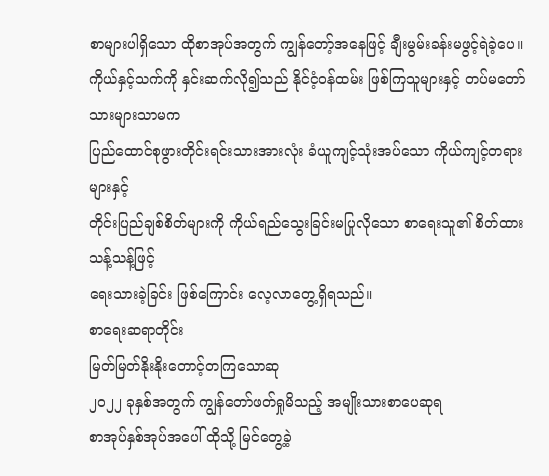စာများပါရှိသော ထိုစာအုပ်အတွက် ကျွန်တော့်အနေဖြင့် ချီးမွမ်းခန်းမဖွင့်ရဲခဲ့ပေ။
ကိုယ်နှင့်သက်ကို နှင်းဆက်လို၍သည် နိုင်ငံ့ဝန်ထမ်း ဖြစ်ကြသူများနှင့် တပ်မတော်သားများသာမက
ပြည်ထောင်စုဖွားတိုင်းရင်းသားအားလုံး ခံယူကျင့်သုံးအပ်သော ကိုယ်ကျင့်တရားများနှင့်
တိုင်းပြည်ချစ်စိတ်များကို ကိုယ်ရည်သွေးခြင်းမပြုလိုသော စာရေးသူ၏ စိတ်ထားသန့်သန့်ဖြင့်
ရေးသားခဲ့ခြင်း ဖြစ်ကြောင်း လေ့လာတွေ့ရှိရသည်။
စာရေးဆရာတိုင်း
မြတ်မြတ်နိုးနိုးတောင့်တကြသောဆု
၂၀၂၂ ခုနှစ်အတွက် ကျွန်တော်ဖတ်ရှုမိသည့် အမျိုးသားစာပေဆုရ
စာအုပ်နှစ်အုပ်အပေါ် ထိုသို့ မြင်တွေ့ခဲ့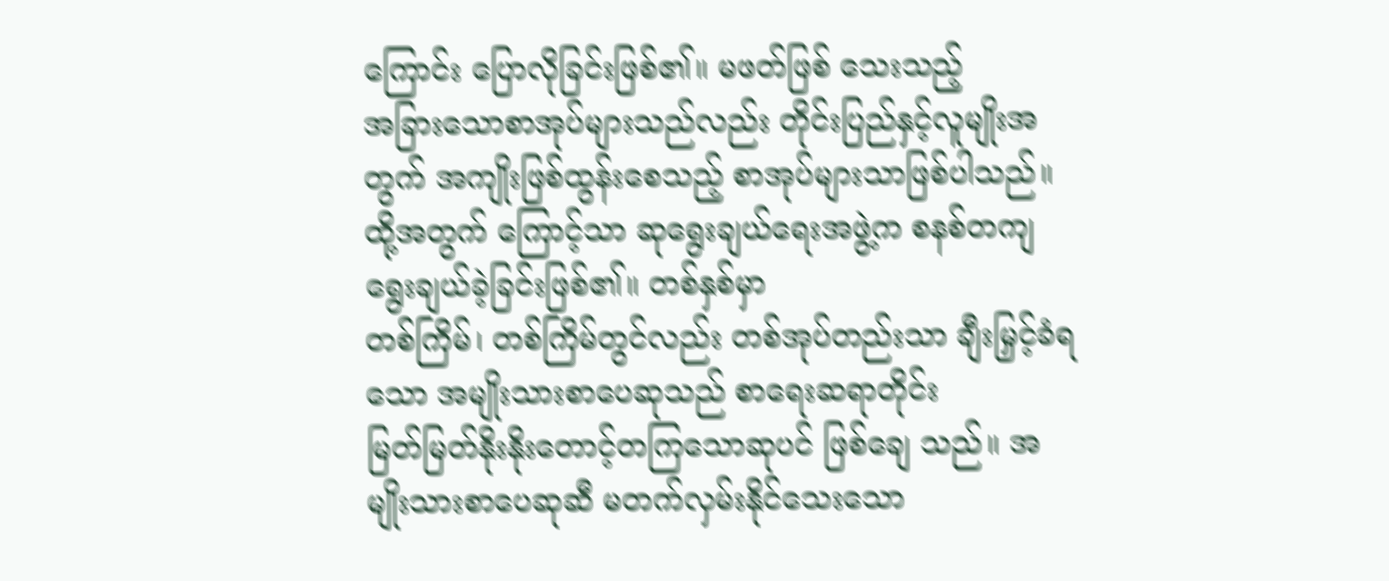ကြောင်း ပြောလိုခြင်းဖြစ်၏။ မဖတ်ဖြစ် သေးသည့်
အခြားသောစာအုပ်များသည်လည်း တိုင်းပြည်နှင့်လူမျိုးအတွက် အကျိုးဖြစ်ထွန်းစေသည့် စာအုပ်များသာဖြစ်ပါသည်။
ထို့အတွက် ကြောင့်သာ ဆုရွေးချယ်ရေးအဖွဲ့က စနစ်တကျ ရွေးချယ်ခဲ့ခြင်းဖြစ်၏။ တစ်နှစ်မှာ
တစ်ကြိမ်၊ တစ်ကြိမ်တွင်လည်း တစ်အုပ်တည်းသာ ချီးမြှင့်ခံရသော အမျိုးသားစာပေဆုသည် စာရေးဆရာတိုင်း
မြတ်မြတ်နိုးနိုးတောင့်တကြသောဆုပင် ဖြစ်ချေ သည်။ အမျိုးသားစာပေဆုဆီ မတက်လှမ်းနိုင်သေးသော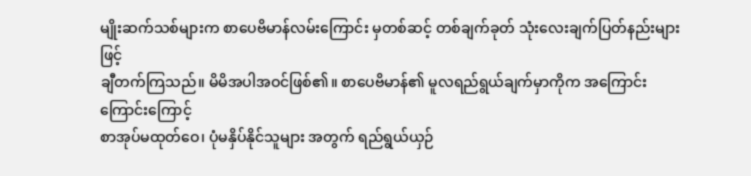မျိုးဆက်သစ်များက စာပေဗိမာန်လမ်းကြောင်း မှတစ်ဆင့် တစ်ချက်ခုတ် သုံးလေးချက်ပြတ်နည်းများဖြင့်
ချီတက်ကြသည်။ မိမိအပါအဝင်ဖြစ်၏။ စာပေဗိမာန်၏ မူလရည်ရွယ်ချက်မှာကိုက အကြောင်းကြောင်းကြောင့်
စာအုပ်မထုတ်ဝေ၊ ပုံမနှိပ်နိုင်သူများ အတွက် ရည်ရွယ်ယှဉ်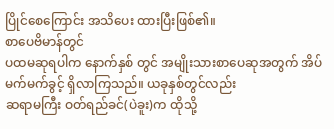ပြိုင်စေကြောင်း အသိပေး ထားပြီးဖြစ်၏။
စာပေဗိမာန်တွင်
ပထမဆုရပါက နောက်နှစ် တွင် အမျိုးသားစာပေဆုအတွက် အိပ်မက်မက်ခွင့် ရှိလာကြသည်။ ယခုနှစ်တွင်လည်း
ဆရာမကြီး ဝတ်ရည်ခင်(ပဲခူး)က ထိုသို့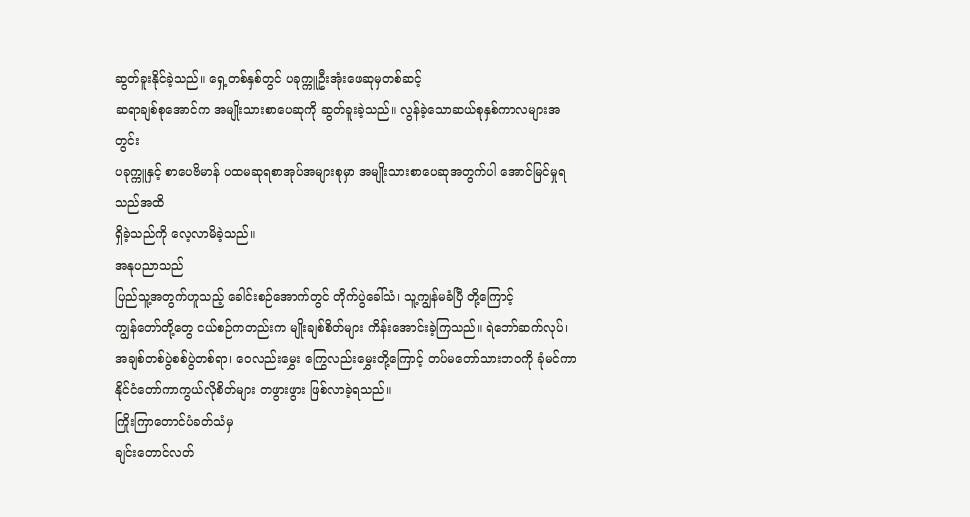ဆွတ်ခူးနိုင်ခဲ့သည်။ ရှေ့တစ်နှစ်တွင် ပခုက္ကူဦးအုံးဖေဆုမှတစ်ဆင့်
ဆရာချစ်စုအောင်က အမျိုးသားစာပေဆုကို ဆွတ်ခူးခဲ့သည်။ လွန်ခဲ့သောဆယ်စုနှစ်ကာလများအတွင်း
ပခုက္ကူနှင့် စာပေဗိမာန် ပထမဆုရစာအုပ်အများစုမှာ အမျိုးသားစာပေဆုအတွက်ပါ အောင်မြင်မှုရသည်အထိ
ရှိခဲ့သည်ကို လေ့လာမိခဲ့သည်။
အနုပညာသည်
ပြည်သူ့အတွက်ဟူသည့် ခေါင်းစဉ်အောက်တွင် တိုက်ပွဲခေါ်သံ၊ သူ့ကျွန်မခံပြီ တို့ကြောင့်
ကျွန်တော်တို့တွေ ငယ်စဉ်ကတည်းက မျိုးချစ်စိတ်များ ကိန်းအောင်းခဲ့ကြသည်။ ရဲဘော်ဆက်လုပ်၊
အချစ်တစ်ပွဲစစ်ပွဲတစ်ရာ၊ ဝေလည်းမွှေး ကြွေလည်းမွှေးတို့ကြောင့် တပ်မတော်သားဘဝကို ခုံမင်ကာ
နိုင်ငံတော်ကာကွယ်လိုစိတ်များ တဖွားဖွား ဖြစ်လာခဲ့ရသည်။
ကြိုးကြာတောင်ပံခတ်သံမှ
ချင်းတောင်လတ်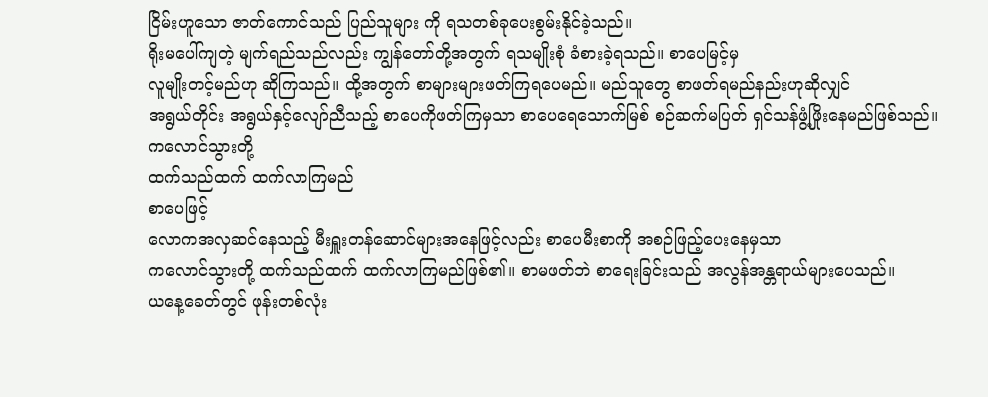ငြိမ်းဟူသော ဇာတ်ကောင်သည် ပြည်သူများ ကို ရသတစ်ခုပေးစွမ်းနိုင်ခဲ့သည်။
ရိုးမပေါ်ကျတဲ့ မျက်ရည်သည်လည်း ကျွန်တော်တို့အတွက် ရသမျိုးစုံ ခံစားခဲ့ရသည်။ စာပေမြင့်မှ
လူမျိုးတင့်မည်ဟု ဆိုကြသည်။ ထို့အတွက် စာများများဖတ်ကြရပေမည်။ မည်သူတွေ စာဖတ်ရမည်နည်းဟုဆိုလျှင်
အရွယ်တိုင်း အရွယ်နှင့်လျော်ညီသည့် စာပေကိုဖတ်ကြမှသာ စာပေရေသောက်မြစ် စဉ်ဆက်မပြတ် ရှင်သန်ဖွံ့ဖြိုးနေမည်ဖြစ်သည်။
ကလောင်သွားတို့
ထက်သည်ထက် ထက်လာကြမည်
စာပေဖြင့်
လောကအလှဆင်နေသည့် မီးရှူးတန်ဆောင်များအနေဖြင့်လည်း စာပေမီးစာကို အစဉ်ဖြည့်ပေးနေမှသာ
ကလောင်သွားတို့ ထက်သည်ထက် ထက်လာကြမည်ဖြစ်၏။ စာမဖတ်ဘဲ စာရေးခြင်းသည် အလွန်အန္တရာယ်များပေသည်။
ယနေ့ခေတ်တွင် ဖုန်းတစ်လုံး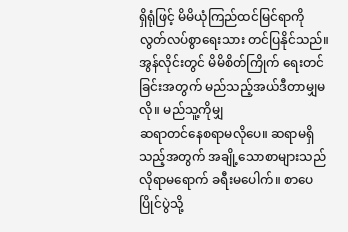ရှိရုံဖြင့် မိမိယုံကြည်ထင်မြင်ရာကို လွတ်လပ်စွာရေးသား တင်ပြနိုင်သည်။
အွန်လိုင်းတွင် မိမိစိတ်ကြိုက် ရေးတင်ခြင်းအတွက် မည်သည့်အယ်ဒီတာမျှမလို။ မည်သူ့ကိုမျှ
ဆရာတင်နေစရာမလိုပေ။ ဆရာမရှိသည့်အတွက် အချို့သောစာများသည် လိုရာမရောက် ခရီးမပေါက်။ စာပေပြိုင်ပွဲသို့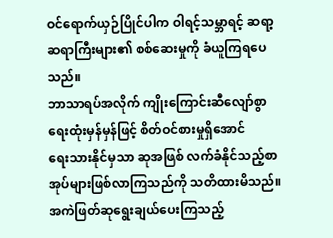ဝင်ရောက်ယှဉ်ပြိုင်ပါက ဝါရင့်သမ္ဘာရင့် ဆရာ့ဆရာကြီးများ၏ စစ်ဆေးမှုကို ခံယူကြရပေသည်။
ဘာသာရပ်အလိုက် ကျိုးကြောင်းဆီလျော်စွာ ရေးထုံးမှန်မှန်ဖြင့် စိတ်ဝင်စားမှုရှိအောင်
ရေးသားနိုင်မှသာ ဆုအဖြစ် လက်ခံနိုင်သည့်စာအုပ်များဖြစ်လာကြသည်ကို သတိထားမိသည်။
အကဲဖြတ်ဆုရွေးချယ်ပေးကြသည့်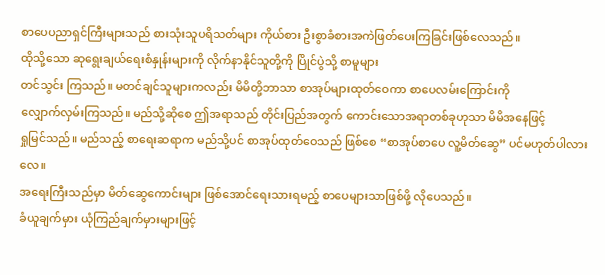စာပေပညာရှင်ကြီးများသည် စားသုံးသူပရိသတ်များ ကိုယ်စား ဦးစွာခံစားအကဲဖြတ်ပေးကြခြင်းဖြစ်လေသည်။
ထိုသို့သော ဆုရွေးချယ်ရေးစံနှုန်းများကို လိုက်နာနိုင်သူတို့ကို ပြိုင်ပွဲသို့ စာမူများ
တင်သွင်း ကြသည်။ မတင်ချင်သူများကလည်း မိမိတို့ဘာသာ စာအုပ်များထုတ်ဝေကာ စာပေလမ်းကြောင်းကို
လျှောက်လှမ်းကြသည်။ မည်သို့ဆိုစေ ဤအရာသည် တိုင်းပြည်အတွက် ကောင်းသောအရာတစ်ခုဟုသာ မိမိအနေဖြင့်
ရှုမြင်သည်။ မည်သည့် စာရေးဆရာက မည်သို့ပင် စာအုပ်ထုတ်ဝေသည် ဖြစ်စေ “စာအုပ်စာပေ လူ့မိတ်ဆွေ” ပင်မဟုတ်ပါလားလေ။
အရေးကြီးသည်မှာ မိတ်ဆွေကောင်းများ ဖြစ်အောင်ရေးသားရမည့် စာပေများသာဖြစ်ဖို့ လိုပေသည်။
ခံယူချက်မှား ယုံကြည်ချက်မှားများဖြင့်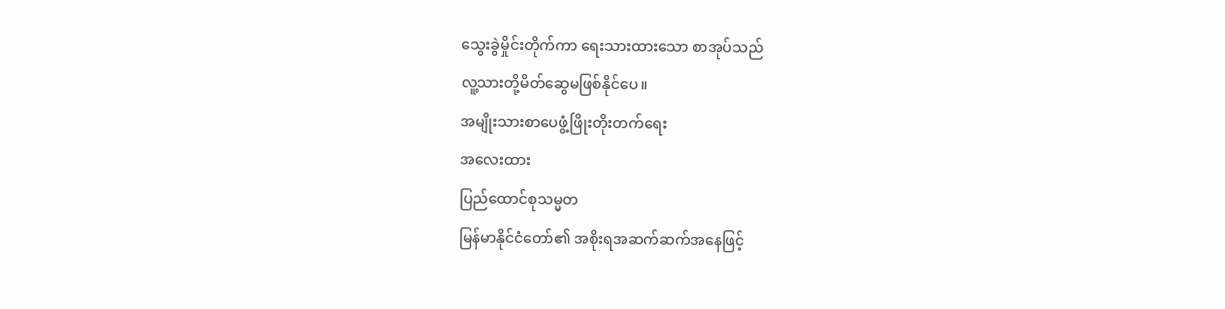သွေးခွဲမှိုင်းတိုက်ကာ ရေးသားထားသော စာအုပ်သည်
လူ့သားတို့မိတ်ဆွေမဖြစ်နိုင်ပေ။
အမျိုးသားစာပေဖွံ့ဖြိုးတိုးတက်ရေး
အလေးထား
ပြည်ထောင်စုသမ္မတ
မြန်မာနိုင်ငံတော်၏ အစိုးရအဆက်ဆက်အနေဖြင့်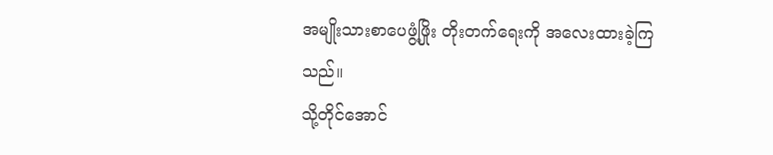အမျိုးသားစာပေဖွံ့ဖြိုး တိုးတက်ရေးကို အလေးထားခဲ့ကြသည်။
သို့တိုင်အောင်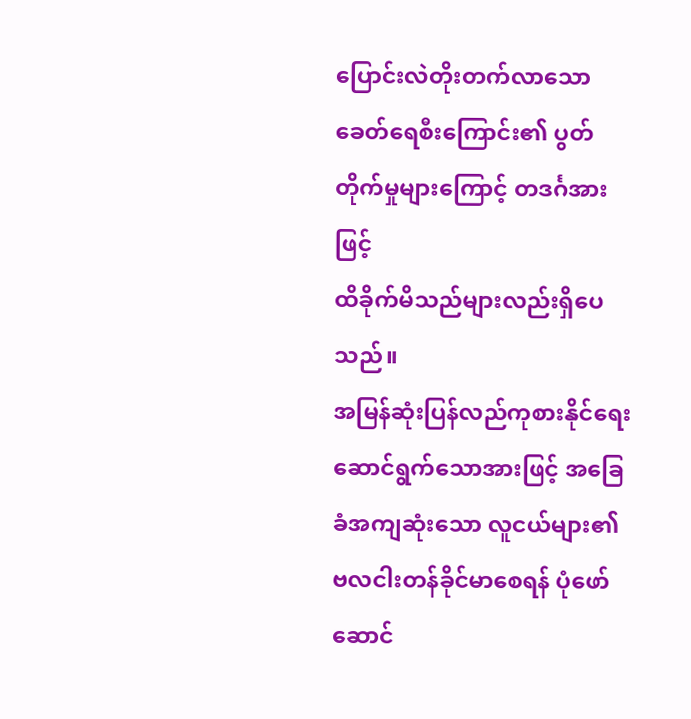ပြောင်းလဲတိုးတက်လာသော ခေတ်ရေစီးကြောင်း၏ ပွတ်တိုက်မှုများကြောင့် တဒင်္ဂအားဖြင့်
ထိခိုက်မိသည်များလည်းရှိပေသည်။
အမြန်ဆုံးပြန်လည်ကုစားနိုင်ရေး
ဆောင်ရွက်သောအားဖြင့် အခြေခံအကျဆုံးသော လူငယ်များ၏ ဗလငါးတန်ခိုင်မာစေရန် ပုံဖော်ဆောင်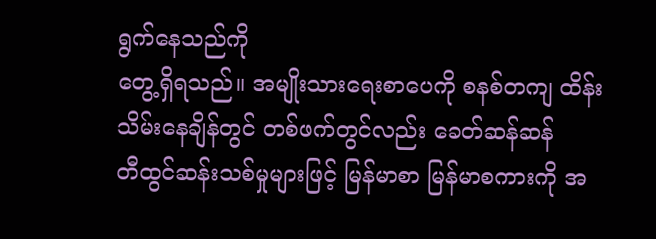ရွက်နေသည်ကို
တွေ့ရှိရသည်။ အမျိုးသားရေးစာပေကို စနစ်တကျ ထိန်းသိမ်းနေချိန်တွင် တစ်ဖက်တွင်လည်း ခေတ်ဆန်ဆန်
တီထွင်ဆန်းသစ်မှုများဖြင့် မြန်မာစာ မြန်မာစကားကို အ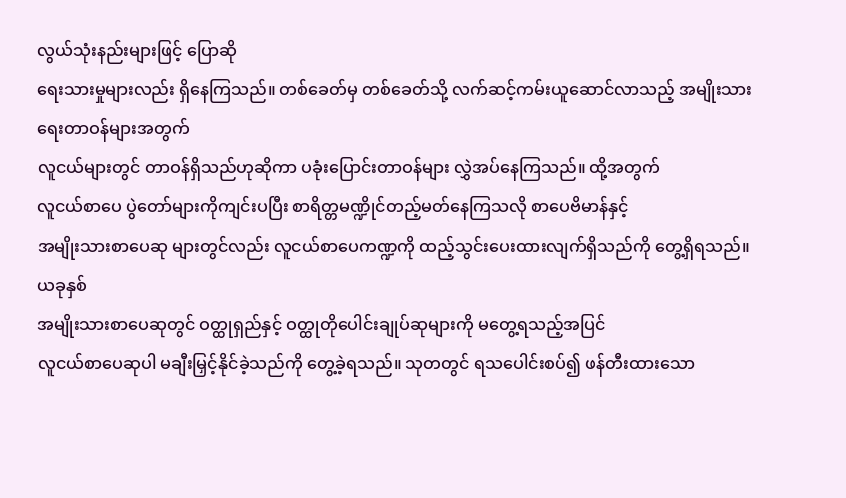လွယ်သုံးနည်းများဖြင့် ပြောဆို
ရေးသားမှုများလည်း ရှိနေကြသည်။ တစ်ခေတ်မှ တစ်ခေတ်သို့ လက်ဆင့်ကမ်းယူဆောင်လာသည့် အမျိုးသားရေးတာဝန်များအတွက်
လူငယ်များတွင် တာဝန်ရှိသည်ဟုဆိုကာ ပခုံးပြောင်းတာဝန်များ လွှဲအပ်နေကြသည်။ ထို့အတွက်
လူငယ်စာပေ ပွဲတော်များကိုကျင်းပပြီး စာရိတ္တမဏ္ဍိုင်တည့်မတ်နေကြသလို စာပေဗိမာန်နှင့်
အမျိုးသားစာပေဆု များတွင်လည်း လူငယ်စာပေကဏ္ဍကို ထည့်သွင်းပေးထားလျက်ရှိသည်ကို တွေ့ရှိရသည်။
ယခုနှစ်
အမျိုးသားစာပေဆုတွင် ဝတ္ထုရှည်နှင့် ဝတ္ထုတိုပေါင်းချုပ်ဆုများကို မတွေ့ရသည့်အပြင်
လူငယ်စာပေဆုပါ မချီးမြှင့်နိုင်ခဲ့သည်ကို တွေ့ခဲ့ရသည်။ သုတတွင် ရသပေါင်းစပ်၍ ဖန်တီးထားသော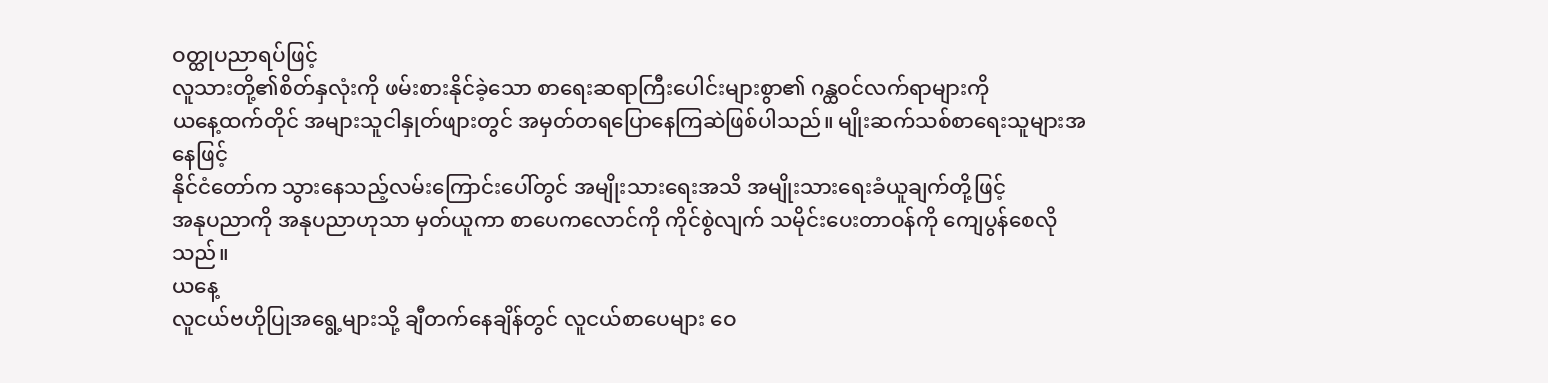ဝတ္ထုပညာရပ်ဖြင့်
လူသားတို့၏စိတ်နှလုံးကို ဖမ်းစားနိုင်ခဲ့သော စာရေးဆရာကြီးပေါင်းများစွာ၏ ဂန္ထဝင်လက်ရာများကို
ယနေ့ထက်တိုင် အများသူငါနှုတ်ဖျားတွင် အမှတ်တရပြောနေကြဆဲဖြစ်ပါသည်။ မျိုးဆက်သစ်စာရေးသူများအနေဖြင့်
နိုင်ငံတော်က သွားနေသည့်လမ်းကြောင်းပေါ်တွင် အမျိုးသားရေးအသိ အမျိုးသားရေးခံယူချက်တို့ဖြင့်
အနုပညာကို အနုပညာဟုသာ မှတ်ယူကာ စာပေကလောင်ကို ကိုင်စွဲလျက် သမိုင်းပေးတာဝန်ကို ကျေပွန်စေလိုသည်။
ယနေ့
လူငယ်ဗဟိုပြုအရွေ့များသို့ ချီတက်နေချိန်တွင် လူငယ်စာပေများ ဝေ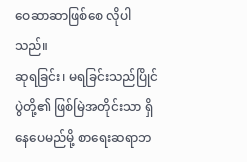ဝေဆာဆာဖြစ်စေ လိုပါသည်။
ဆုရခြင်း၊ မရခြင်းသည်ပြိုင်ပွဲတို့၏ ဖြစ်မြဲအတိုင်းသာ ရှိနေပေမည်မို့ စာရေးဆရာဘ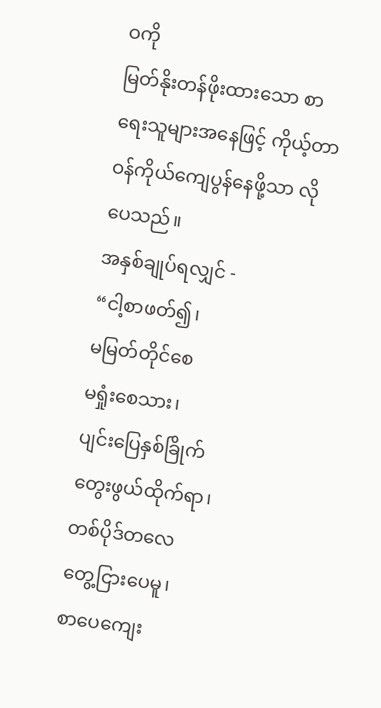ဝကို
မြတ်နိုးတန်ဖိုးထားသော စာရေးသူများအနေဖြင့် ကိုယ့်တာဝန်ကိုယ်ကျေပွန်နေဖို့သာ လိုပေသည်။
အနှစ်ချုပ်ရလျှင် -
“ငါ့စာဖတ်၍၊
မမြတ်တိုင်စေ
မရှုံးစေသား၊
ပျင်းပြေနှစ်ခြိုက်
တွေးဖွယ်ထိုက်ရာ၊
တစ်ပိုဒ်တလေ
တွေ့ငြားပေမူ၊
စာပေကျေး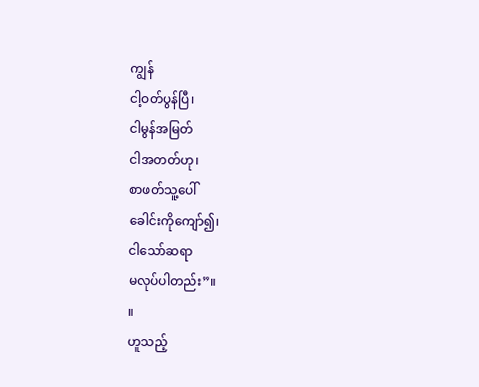ကျွန်
ငါ့ဝတ်ပွန်ပြီ၊
ငါမွန်အမြတ်
ငါအတတ်ဟု၊
စာဖတ်သူ့ပေါ်
ခေါင်းကိုကျော်၍၊
ငါသော်ဆရာ
မလုပ်ပါတည်း”။
။
ဟူသည့်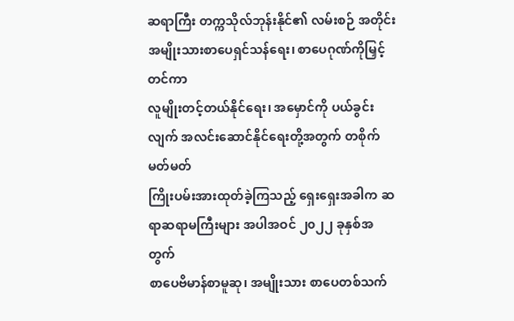ဆရာကြီး တက္ကသိုလ်ဘုန်းနိုင်၏ လမ်းစဉ် အတိုင်း အမျိုးသားစာပေရှင်သန်ရေး၊ စာပေဂုဏ်ကိုမြှင့်တင်ကာ
လူမျိုးတင့်တယ်နိုင်ရေး၊ အမှောင်ကို ပယ်ခွင်းလျက် အလင်းဆောင်နိုင်ရေးတို့အတွက် တစိုက်မတ်မတ်
ကြိုးပမ်းအားထုတ်ခဲ့ကြသည့် ရှေးရှေးအခါက ဆရာဆရာမကြီးများ အပါအဝင် ၂၀၂၂ ခုနှစ်အတွက်
စာပေဗိမာန်စာမူဆု၊ အမျိုးသား စာပေတစ်သက်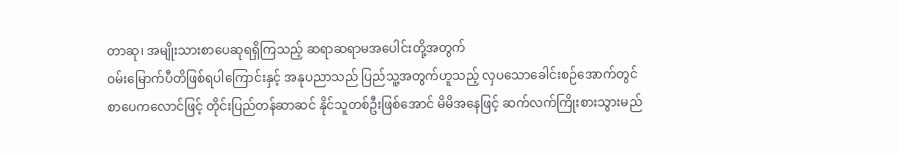တာဆု၊ အမျိုးသားစာပေဆုရရှိကြသည့် ဆရာဆရာမအပေါင်းတို့အတွက်
ဝမ်းမြောက်ပီတိဖြစ်ရပါကြောင်းနှင့် အနုပညာသည် ပြည်သူ့အတွက်ဟူသည့် လှပသောခေါင်းစဉ်အောက်တွင်
စာပေကလောင်ဖြင့် တိုင်းပြည်တန်ဆာဆင် နိုင်သူတစ်ဦးဖြစ်အောင် မိမိအနေဖြင့် ဆက်လက်ကြိုးစားသွားမည်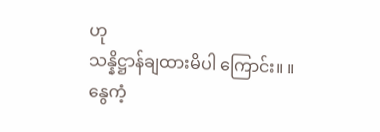ဟု
သန္နိဋ္ဌာန်ချထားမိပါ ကြောင်း။ ။
နွေကံ့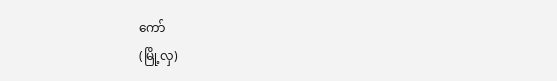ကော်
(မြို့လှ)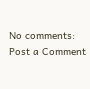No comments:
Post a Comment